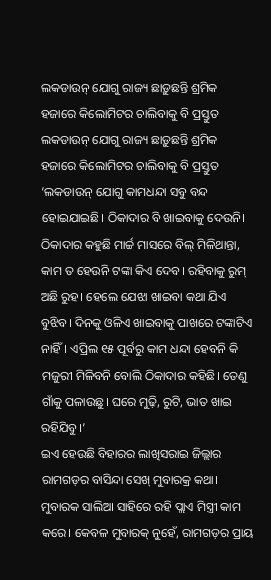ଲକଡାଉନ୍ ଯୋଗୁ ରାଜ୍ୟ ଛାଡ଼ୁଛନ୍ତି ଶ୍ରମିକ ହଜାରେ କିଲୋମିଟର ଚାଲିବାକୁ ବି ପ୍ରସ୍ତୁତ
ଲକଡାଉନ୍ ଯୋଗୁ ରାଜ୍ୟ ଛାଡ଼ୁଛନ୍ତି ଶ୍ରମିକ ହଜାରେ କିଲୋମିଟର ଚାଲିବାକୁ ବି ପ୍ରସ୍ତୁତ
‘ଲକଡାଉନ୍ ଯୋଗୁ କାମଧନ୍ଦା ସବୁ ବନ୍ଦ ହୋଇଯାଇଛି। ଠିକାଦାର ବି ଖାଇବାକୁ ଦେଉନି। ଠିକାଦାର କହୁଛି ମାର୍ଚ୍ଚ ମାସରେ ବିଲ୍ ମିଳିଥାନ୍ତା, କାମ ତ ହେଉନି ଟଙ୍କା କିଏ ଦେବ। ରହିବାକୁ ରୁମ୍ ଅଛି ରୁହ। ହେଲେ ଯେଝା ଖାଇବା କଥା ଯିଏ ବୁଝିବ। ଦିନକୁ ଓଳିଏ ଖାଇବାକୁ ପାଖରେ ଟଙ୍କାଟିଏ ନାହିଁ। ଏପ୍ରିଲ ୧୫ ପୂର୍ବରୁ କାମ ଧନ୍ଦା ହେବନି କି ମଜୁରୀ ମିଳିବନି ବୋଲି ଠିକାଦାର କହିଛି। ତେଣୁ ଗାଁକୁ ପଳାଉଛୁ। ଘରେ ମୁଢ଼ି, ରୁଟି, ଭାତ ଖାଇ ରହିଯିବୁ।’
ଇଏ ହେଉଛି ବିହାରର ଲାଖିସରାଇ ଜିଲ୍ଲାର ରାମଗଡ଼ର ବାସିନ୍ଦା ସେଖ୍ ମୁବାରକ୍ର କଥା। ମୁବାରକ ସାଲିଆ ସାହିରେ ରହି ପ୍ଲାଏ ମିସ୍ତ୍ରୀ କାମ କରେ। କେବଳ ମୁବାରକ୍ ନୁହେଁ, ରାମଗଡ଼ର ପ୍ରାୟ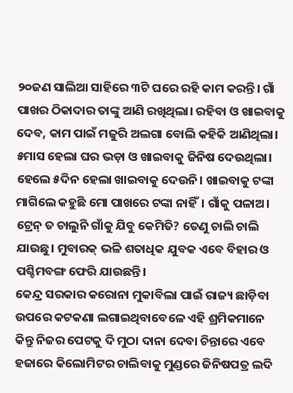୨୦ଜଣ ସାଲିଆ ସାହିରେ ୩ଟି ଘରେ ରହି କାମ କରନ୍ତି। ଗାଁ ପାଖର ଠିକାଦାର ତାଙ୍କୁ ଆଣି ରଖିଥିଲା। ରହିବା ଓ ଖାଇବାକୁ ଦେବ, କାମ ପାଇଁ ମଜୁରି ଅଲଗା ବୋଲି କହିକି ଆଣିଥିଲା। ୫ମାସ ହେଲା ଘର ଭଡ଼ା ଓ ଖାଇବାକୁ ଜିନିଷ ଦେଉଥିଲା। ହେଲେ ୫ଦିନ ହେଲା ଖାଇବାକୁ ଦେଉନି। ଖାଇବାକୁ ଟଙ୍କା ମାଗିଲେ କହୁଛି ମୋ ପାଖରେ ଟଙ୍କା ନାହିଁ। ଗାଁକୁ ପଳାଅ। ଟ୍ରେନ୍ ତ ଚାଲୁନି ଗାଁକୁ ଯିବୁ କେମିତି? ତେଣୁ ଚାଲି ଚାଲି ଯାଉଛୁ। ମୁବାରକ୍ ଭଳି ଶତାଧିକ ଯୁବକ ଏବେ ବିହାର ଓ ପଶ୍ଚିମବଙ୍ଗ ଫେରି ଯାଉଛନ୍ତି।
କେନ୍ଦ୍ର ସରକାର କରୋନା ମୁକାବିଲା ପାଇଁ ରାଜ୍ୟ ଛାଡ଼ିବା ଉପରେ କଟକଣା ଲଗାଇଥିବାବେଳେ ଏହି ଶ୍ରମିକମାନେ କିନ୍ତୁ ନିଜର ପେଟକୁ ଦି ମୁଠା ଦାନା ଦେବା ଚିନ୍ତାରେ ଏବେ ହଜାରେ କିଲୋମିଟର ଚାଲିବାକୁ ମୁଣ୍ଡରେ ଜିନିଷପତ୍ର ଲଦି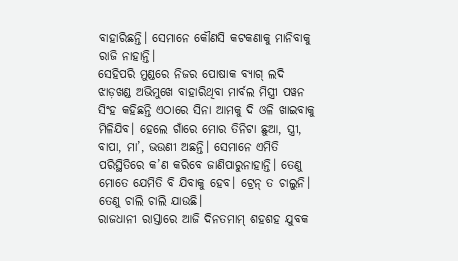ବାହାରିଛନ୍ତି। ସେମାନେ କୌଣସି କଟକଣାକୁ ମାନିବାକୁ ରାଜି ନାହାନ୍ତି।
ସେହିପରି ମୁଣ୍ଡରେ ନିଜର ପୋଷାକ ବ୍ୟାଗ୍ ଲଦି ଝାଡ଼ଖଣ୍ଡ ଅଭିମୁଖେ ବାହାରିଥିବା ମାର୍ବଲ ମିସ୍ତ୍ରୀ ପୱନ ସିଂହ କହିଛନ୍ତି ଏଠାରେ ସିନା ଆମକୁ ଦି ଓଳି ଖାଇବାକୁ ମିଳିଯିବ। ହେଲେ ଗାଁରେ ମୋର ତିନିଟା ଛୁଆ, ସ୍ତ୍ରୀ, ବାପା, ମା’, ଭଉଣୀ ଅଛନ୍ତି। ସେମାନେ ଏମିତି ପରିସ୍ଥିତିରେ କ’ଣ କରିବେ ଜାଣିପାରୁନାହାନ୍ତି। ତେଣୁ ମୋତେ ଯେମିତି ବି ଯିବାକୁ ହେବ। ଟ୍ରେନ୍ ତ ଚାଲୁନି। ତେଣୁ ଚାଲି ଚାଲି ଯାଉଛି।
ରାଜଧାନୀ ରାସ୍ତାରେ ଆଜି ଦିନତମାମ୍ ଶହଶହ ଯୁବକ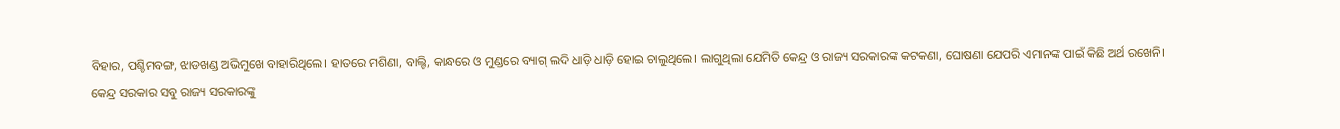ବିହାର, ପଶ୍ଚିମବଙ୍ଗ, ଝାଡଖଣ୍ଡ ଅଭିମୁଖେ ବାହାରିଥିଲେ। ହାତରେ ମଶିଣା, ବାଲ୍ଟି, କାନ୍ଧରେ ଓ ମୁଣ୍ଡରେ ବ୍ୟାଗ୍ ଲଦି ଧାଡ଼ି ଧାଡ଼ି ହୋଇ ଚାଲୁଥିଲେ। ଲାଗୁଥିଲା ଯେମିତି କେନ୍ଦ୍ର ଓ ରାଜ୍ୟ ସରକାରଙ୍କ କଟକଣା, ଘୋଷଣା ଯେପରି ଏମାନଙ୍କ ପାଇଁ କିଛି ଅର୍ଥ ରଖେନି।
କେନ୍ଦ୍ର ସରକାର ସବୁ ରାଜ୍ୟ ସରକାରଙ୍କୁ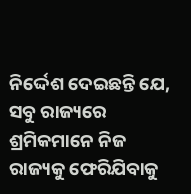ନିର୍ଦ୍ଦେଶ ଦେଇଛନ୍ତି ଯେ, ସବୁ ରାଜ୍ୟରେ ଶ୍ରମିକମାନେ ନିଜ ରାଜ୍ୟକୁ ଫେରିଯିବାକୁ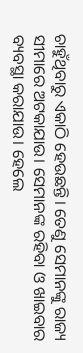ଚାହୁଁଥିବାରୁ ଏକାଠି ହେଉଛନ୍ତି। ତେଣୁ ସେମାନଙ୍କୁ ରାଜ୍ୟ ସୀମାରେ ଅଟକାଯାଉ। ସେମାନଙ୍କ ରହିବା ଓ ଖାଇବାର ବ୍ୟବସ୍ଥା କରାଯାଉ। ହେଲେ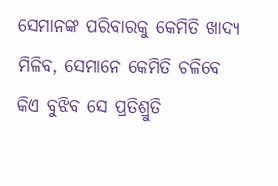ସେମାନଙ୍କ ପରିବାରକୁ କେମିତି ଖାଦ୍ୟ ମିଳିବ, ସେମାନେ କେମିତି ଚଳିବେ କିଏ ବୁଝିବ ସେ ପ୍ରତିଶ୍ରୁତି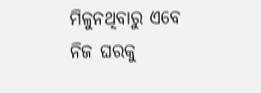ମିଳୁନଥିବାରୁ ଏବେ ନିଜ ଘରକୁ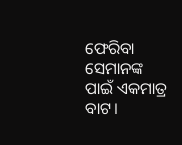ଫେରିବା ସେମାନଙ୍କ ପାଇଁ ଏକମାତ୍ର ବାଟ।